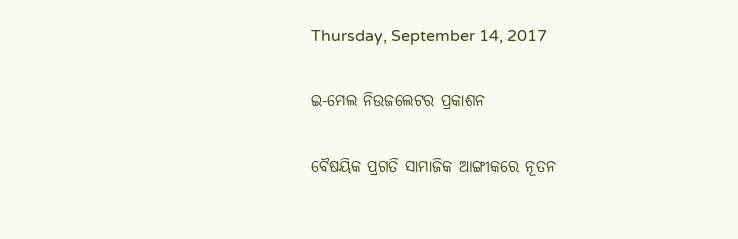Thursday, September 14, 2017

ଇ-ମେଲ ନିଉଜଲେଟର ପ୍ରକାଶନ

ବୈଷୟିକ ପ୍ରଗତି ସାମାଜିକ ଆଙ୍ଗୀକରେ ନୂତନ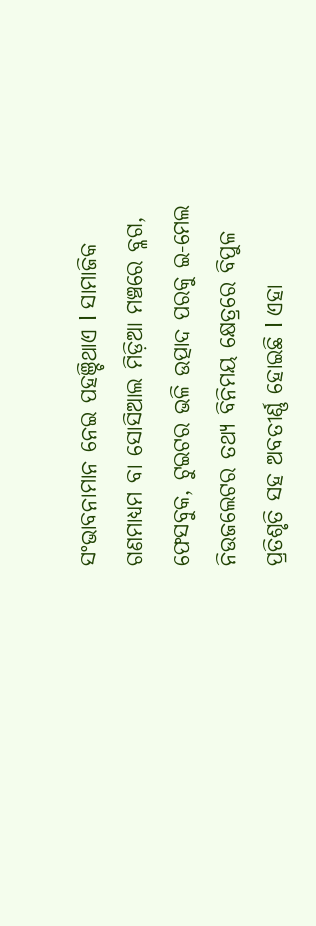ସଂଭାବନାମାନ ନେଇ ପହଞ୍ଚିଥାଏ l ସାମାଜିକ ଗଣମାଧ୍ୟମ ବା ସୋସିଆଲ ମିଡ଼ିଆ ମଞ୍ଚରେ ବ୍ଳଗ, ଫେସବୁକ, ଟୁଇଟର ଭଳି ଉତ୍ପାଦ ପରକୁ ଇ-ମେଲ ନିଉଜଲେଟର ତଥ୍ୟ ବିନିମୟ କ୍ଷେତ୍ରରେ ବିପୁଳ ପ୍ରତିଶୃତି ସହ ଅବତୀର୍ଣ୍ଣ ହୋଇଛି l ଏହା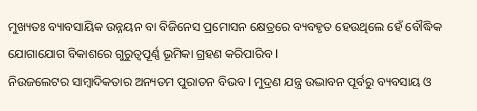ମୁଖ୍ୟତଃ ବ୍ୟାବସାୟିକ ଉନ୍ନୟନ ବା ବିଜିନେସ ପ୍ରମୋସନ କ୍ଷେତ୍ରରେ ବ୍ୟବହୃତ ହେଉଥିଲେ ହେଁ ବୌଦ୍ଧିକ ଯୋଗାଯୋଗ ବିକାଶରେ ଗୁରୁତ୍ୱପୂର୍ଣ୍ଣ ଭୂମିକା ଗ୍ରହଣ କରିପାରିବ l
ନିଉଜଲେଟର ସାମ୍ୱାଦିକତାର ଅନ୍ୟତମ ପୁରାତନ ବିଭବ l ମୁଦ୍ରଣ ଯନ୍ତ୍ର ଉଦ୍ଭାବନ ପୂର୍ବରୁ ବ୍ୟବସାୟ ଓ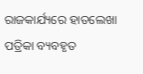ରାଜକାର୍ଯ୍ୟରେ ହାତଲେଖା ପତ୍ରିକା ବ୍ୟବହୃତ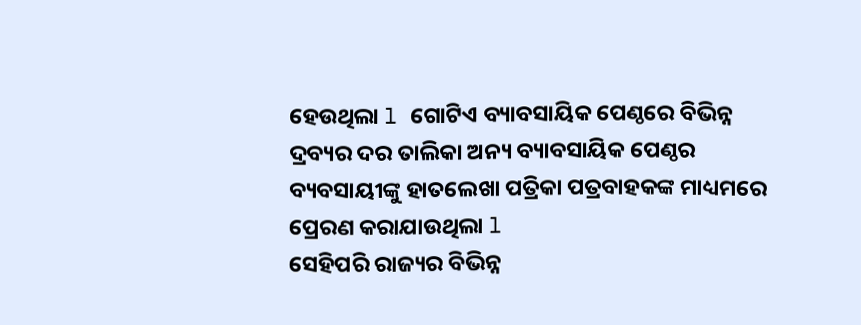ହେଉଥିଲା l ଗୋଟିଏ ବ୍ୟାବସାୟିକ ପେଣ୍ଠରେ ବିଭିନ୍ନ ଦ୍ରବ୍ୟର ଦର ତାଲିକା ଅନ୍ୟ ବ୍ୟାବସାୟିକ ପେଣ୍ଠର ବ୍ୟବସାୟୀଙ୍କୁ ହାତଲେଖା ପତ୍ରିକା ପତ୍ରବାହକଙ୍କ ମାଧ୍ୟମରେ ପ୍ରେରଣ କରାଯାଉଥିଲା l
ସେହିପରି ରାଜ୍ୟର ବିଭିନ୍ନ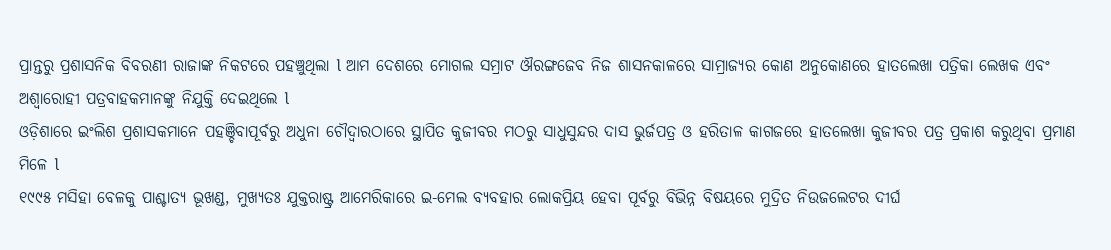ପ୍ରାନ୍ତରୁ ପ୍ରଶାସନିକ ବିବରଣୀ ରାଜାଙ୍କ ନିକଟରେ ପହଞ୍ଚୁଥିଲା l ଆମ ଦେଶରେ ମୋଗଲ ସମ୍ରାଟ ଔରଙ୍ଗଜେବ ନିଜ ଶାସନକାଳରେ ସାମ୍ରାଜ୍ୟର କୋଣ ଅନୁକୋଣରେ ହାତଲେଖା ପତ୍ରିକା ଲେଖକ ଏବଂ ଅଶ୍ୱାରୋହୀ ପତ୍ରବାହକମାନଙ୍କୁ ନିଯୁକ୍ତି ଦେଇଥିଲେ l
ଓଡ଼ିଶାରେ ଇଂଲିଶ ପ୍ରଶାସକମାନେ ପହଞ୍ଚିବାପୂର୍ବରୁ ଅଧୁନା ଚୌଦ୍ୱାରଠାରେ ସ୍ଥାପିତ କୁଜୀବର ମଠରୁ ସାଧୁସୁନ୍ଦର ଦାସ ଭୁର୍ଜପତ୍ର ଓ ହରିତାଳ କାଗଜରେ ହାତଲେଖା କୁଜୀବର ପତ୍ର ପ୍ରକାଶ କରୁଥିବା ପ୍ରମାଣ ମିଳେ l
୧୯୯୫ ମସିହା ବେଳକୁ ପାଶ୍ଚାତ୍ୟ ଭୂଖଣ୍ଡ, ମୁଖ୍ୟତଃ ଯୁକ୍ତରାଷ୍ଟ୍ର ଆମେରିକାରେ ଇ-ମେଲ ବ୍ୟବହାର ଲୋକପ୍ରିୟ ହେବା ପୂର୍ବରୁ ବିଭିନ୍ନ ବିଷୟରେ ମୁଦ୍ରିତ ନିଉଜଲେଟର ଦୀର୍ଘ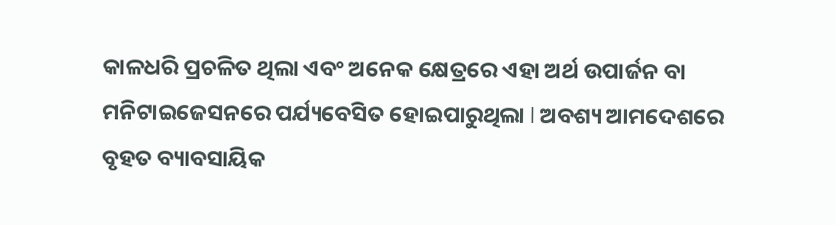କାଳଧରି ପ୍ରଚଳିତ ଥିଲା ଏବଂ ଅନେକ କ୍ଷେତ୍ରରେ ଏହା ଅର୍ଥ ଉପାର୍ଜନ ବା ମନିଟାଇଜେସନରେ ପର୍ଯ୍ୟବେସିତ ହୋଇପାରୁଥିଲା l ଅବଶ୍ୟ ଆମଦେଶରେ ବୃହତ ବ୍ୟାବସାୟିକ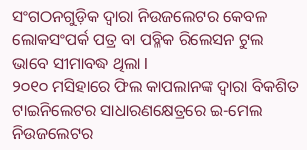ସଂଗଠନଗୁଡ଼ିକ ଦ୍ୱାରା ନିଉଜଲେଟର କେବଳ ଲୋକସଂପର୍କ ପତ୍ର ବା ପବ୍ଳିକ ରିଲେସନ ଟୁଲ ଭାବେ ସୀମାବଦ୍ଧ ଥିଲା l
୨୦୧୦ ମସିହାରେ ଫିଲ କାପଲାନଙ୍କ ଦ୍ୱାରା ବିକଶିତ ଟାଇନିଲେଟର ସାଧାରଣକ୍ଷେତ୍ରରେ ଇ-ମେଲ ନିଉଜଲେଟର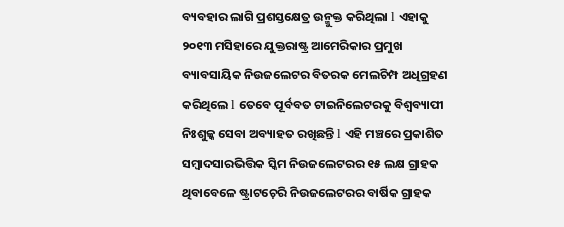ବ୍ୟବହାର ଲାଗି ପ୍ରଶସ୍ତକ୍ଷେତ୍ର ଉନ୍ମୁକ୍ତ କରିଥିଲା l ଏହାକୁ ୨୦୧୩ ମସିହାରେ ଯୁକ୍ତରାଷ୍ଟ୍ର ଆମେରିକାର ପ୍ରମୁଖ ବ୍ୟାବସାୟିକ ନିଉଜଲେଟର ବିତରକ ମେଲଚିମ୍ପ ଅଧିଗ୍ରହଣ କରିଥିଲେ l ତେବେ ପୂର୍ବବତ ଟାଇନିଲେଟରକୁ ବିଶ୍ୱବ୍ୟାପୀ ନିଃଶୁଳ୍କ ସେବା ଅବ୍ୟାହତ ରଖିଛନ୍ତି l ଏହି ମଞ୍ଚରେ ପ୍ରକାଶିତ ସମ୍ୱାଦସାରଭିତ୍ତିକ ସ୍କିମ ନିଉଜଲେଟରର ୧୫ ଲକ୍ଷ ଗ୍ରାହକ ଥିବାବେଳେ ଷ୍ଟ୍ରାଟଚ଼େରି ନିଉଜଲେଟରର ବାର୍ଷିକ ଗ୍ରାହକ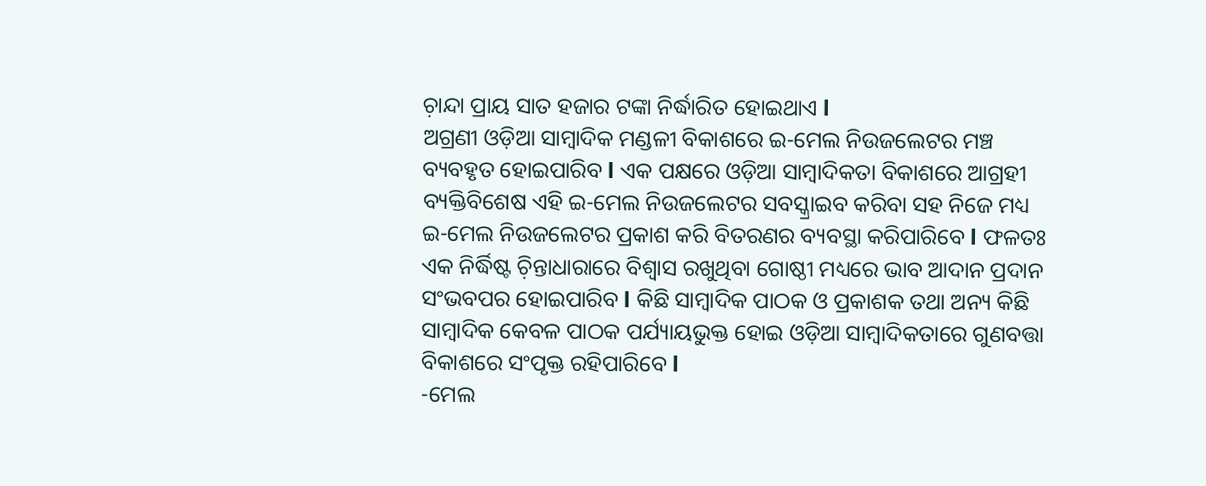ଚ଼ାନ୍ଦା ପ୍ରାୟ ସାତ ହଜାର ଟଙ୍କା ନିର୍ଦ୍ଧାରିତ ହୋଇଥାଏ l
ଅଗ୍ରଣୀ ଓଡ଼ିଆ ସାମ୍ୱାଦିକ ମଣ୍ଡଳୀ ବିକାଶରେ ଇ-ମେଲ ନିଉଜଲେଟର ମଞ୍ଚ ବ୍ୟବହୃତ ହୋଇପାରିବ l ଏକ ପକ୍ଷରେ ଓଡ଼ିଆ ସାମ୍ୱାଦିକତା ବିକାଶରେ ଆଗ୍ରହୀ ବ୍ୟକ୍ତିବିଶେଷ ଏହି ଇ-ମେଲ ନିଉଜଲେଟର ସବସ୍କ୍ରାଇବ କରିବା ସହ ନିଜେ ମଧ୍ୟ ଇ-ମେଲ ନିଉଜଲେଟର ପ୍ରକାଶ କରି ବିତରଣର ବ୍ୟବସ୍ଥା କରିପାରିବେ l ଫଳତଃ ଏକ ନିର୍ଦ୍ଧିଷ୍ଟ ଚ଼ିନ୍ତାଧାରାରେ ବିଶ୍ୱାସ ରଖୁଥିବା ଗୋଷ୍ଠୀ ମଧ୍ୟରେ ଭାବ ଆଦାନ ପ୍ରଦାନ ସଂଭବପର ହୋଇପାରିବ l କିଛି ସାମ୍ୱାଦିକ ପାଠକ ଓ ପ୍ରକାଶକ ତଥା ଅନ୍ୟ କିଛି ସାମ୍ୱାଦିକ କେବଳ ପାଠକ ପର୍ଯ୍ୟାୟଭୁକ୍ତ ହୋଇ ଓଡ଼ିଆ ସାମ୍ୱାଦିକତାରେ ଗୁଣବତ୍ତା ବିକାଶରେ ସଂପୃକ୍ତ ରହିପାରିବେ l
-ମେଲ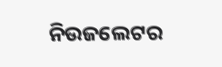ନିଉଜଲେଟର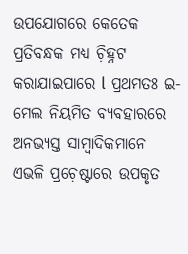ଉପଯୋଗରେ କେତେକ ପ୍ରତିବନ୍ଧକ ମଧ୍ୟ ଚ଼ିହ୍ନଟ କରାଯାଇପାରେ l ପ୍ରଥମତଃ ଇ-ମେଲ ନିୟମିତ ବ୍ୟବହାରରେ ଅନଭ୍ୟସ୍ତ ସାମ୍ୱାଦିକମାନେ ଏଭଳି ପ୍ରଚ଼େଷ୍ଟାରେ ଉପକୃତ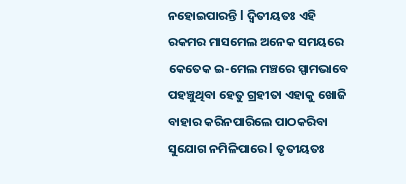ନହୋଇପାରନ୍ତି l ଦ୍ୱିତୀୟତଃ ଏହି ରକମର ମାସମେଲ ଅନେକ ସମୟରେ କେତେକ ଇ-ମେଲ ମଞ୍ଚରେ ସ୍ପାମଭାବେ ପହଞ୍ଚୁଥିବା ହେତୁ ଗ୍ରହୀତା ଏହାକୁ ଖୋଜି ବାହାର କରିନପାରିଲେ ପାଠକରିବା ସୁଯୋଗ ନମିଳିପାରେ l ତୃତୀୟତଃ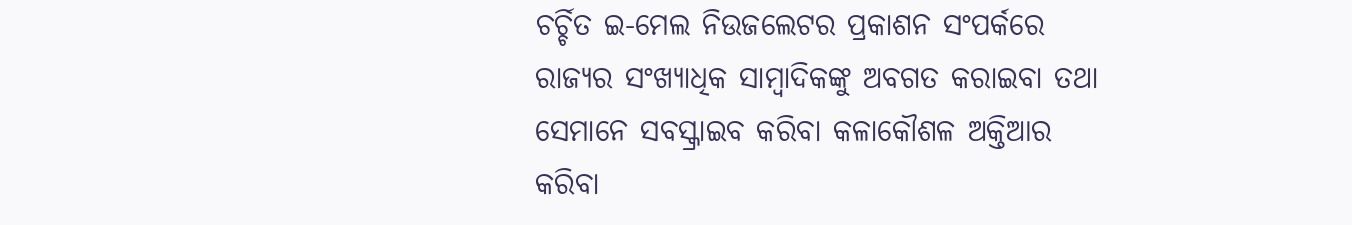ଚର୍ଚ୍ଚିତ ଇ-ମେଲ ନିଉଜଲେଟର ପ୍ରକାଶନ ସଂପର୍କରେ ରାଜ୍ୟର ସଂଖ୍ୟାଧିକ ସାମ୍ୱାଦିକଙ୍କୁ ଅବଗତ କରାଇବା ତଥା ସେମାନେ ସବସ୍କ୍ରାଇବ କରିବା କଳାକୌଶଳ ଅକ୍ତିଆର କରିବା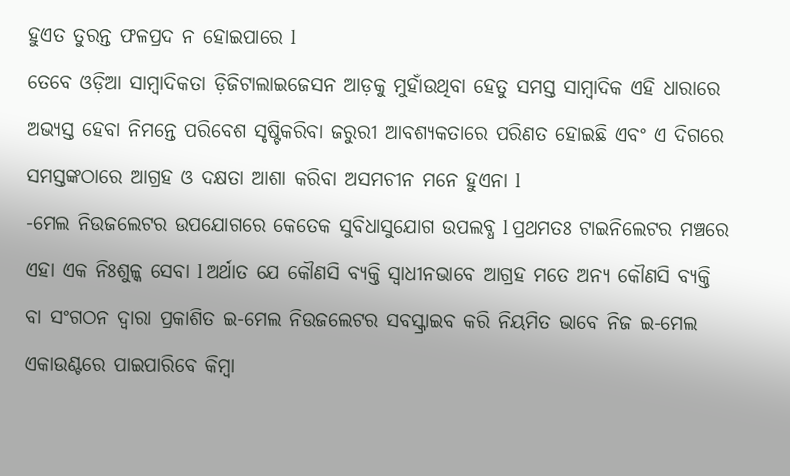ହୁଏତ ତୁରନ୍ତ ଫଳପ୍ରଦ ନ ହୋଇପାରେ l
ତେବେ ଓଡ଼ିଆ ସାମ୍ୱାଦିକତା ଡ଼ିଜିଟାଲାଇଜେସନ ଆଡ଼କୁ ମୁହାଁଉଥିବା ହେତୁ ସମସ୍ତ ସାମ୍ୱାଦିକ ଏହି ଧାରାରେ ଅଭ୍ୟସ୍ତ ହେବା ନିମନ୍ତେ ପରିବେଶ ସୃଷ୍ଟିକରିବା ଜରୁରୀ ଆବଶ୍ୟକତାରେ ପରିଣତ ହୋଇଛି ଏବଂ ଏ ଦିଗରେ ସମସ୍ତଙ୍କଠାରେ ଆଗ୍ରହ ଓ ଦକ୍ଷତା ଆଶା କରିବା ଅସମଚୀନ ମନେ ହୁଏନା l
-ମେଲ ନିଉଜଲେଟର ଉପଯୋଗରେ କେତେକ ସୁବିଧାସୁଯୋଗ ଉପଲବ୍ଧ l ପ୍ରଥମତଃ ଟାଇନିଲେଟର ମଞ୍ଚରେ ଏହା ଏକ ନିଃଶୁଳ୍କ ସେବା l ଅର୍ଥାତ ଯେ କୌଣସି ବ୍ୟକ୍ତି ସ୍ୱାଧୀନଭାବେ ଆଗ୍ରହ ମତେ ଅନ୍ୟ କୌଣସି ବ୍ୟକ୍ତି ବା ସଂଗଠନ ଦ୍ୱାରା ପ୍ରକାଶିତ ଇ-ମେଲ ନିଉଜଲେଟର ସବସ୍କ୍ରାଇବ କରି ନିୟମିତ ଭାବେ ନିଜ ଇ-ମେଲ ଏକାଉଣ୍ଟରେ ପାଇପାରିବେ କିମ୍ୱା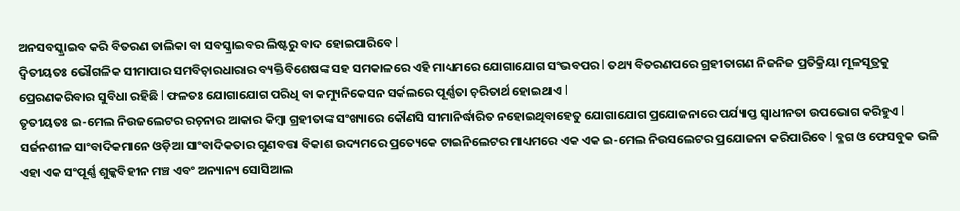ଅନସବସ୍କ୍ରାଇବ କରି ବିତରଣ ତାଲିକା ବା ସବସ୍କ୍ରାଇବର ଲିଷ୍ଟରୁ ବାଦ ହୋଇପାରିବେ l
ଦ୍ୱିତୀୟତଃ ଭୌଗଳିକ ସୀମାପାର ସମବିଚ଼ାରଧାରାର ବ୍ୟକ୍ତିବିଶେଷଙ୍କ ସହ ସମକାଳରେ ଏହି ମାଧ୍ୟମରେ ଯୋଗାଯୋଗ ସଂଭବପର l ତଥ୍ୟ ବିତରଣପରେ ଗ୍ରହୀତାଗଣ ନିଜନିଜ ପ୍ରତିକ୍ରିୟା ମୂଳସୂତ୍ରକୁ ପ୍ରେରଣକରିବାର ସୁବିଧା ରହିଛି l ଫଳତଃ ଯୋଗାଯୋଗ ପରିଧି ବା କମ୍ୟୁନିକେସନ ସର୍କଲରେ ପୂର୍ଣ୍ଣତା ଚ଼ରିତାର୍ଥ ହୋଇଥାଏ l
ତୃତୀୟତଃ ଇ-ମେଲ ନିଉଜଲେଟର ରଚ଼ନାର ଆକାର କିମ୍ୱା ଗ୍ରହୀତାଙ୍କ ସଂଖ୍ୟାରେ କୌଣସି ସୀମାନିର୍ଦ୍ଧାରିତ ନହୋଇଥିବାହେତୁ ଯୋଗାଯୋଗ ପ୍ରଯୋଜନାରେ ପର୍ଯ୍ୟାପ୍ତ ସ୍ୱାଧୀନତା ଉପଭୋଗ କରିହୁଏ l
ସର୍ଜନଶୀଳ ସାଂବାଦିକମାନେ ଓଡ଼ିଆ ସାଂବାଦିକତାର ଗୁଣବତ୍ତା ବିକାଶ ଉଦ୍ୟମରେ ପ୍ରତ୍ୟେକେ ଟାଇନିଲେଟର ମାଧ୍ୟମରେ ଏକ ଏକ ଇ-ମେଲ ନିଉସଲେଟର ପ୍ରଯୋଜନା କରିପାରିବେ l ବ୍ଳଗ ଓ ଫେସବୁକ ଭଳି ଏହା ଏକ ସଂପୂର୍ଣ୍ଣ ଶୁଳ୍କବିହୀନ ମଞ୍ଚ ଏବଂ ଅନ୍ୟାନ୍ୟ ସୋସିଆଲ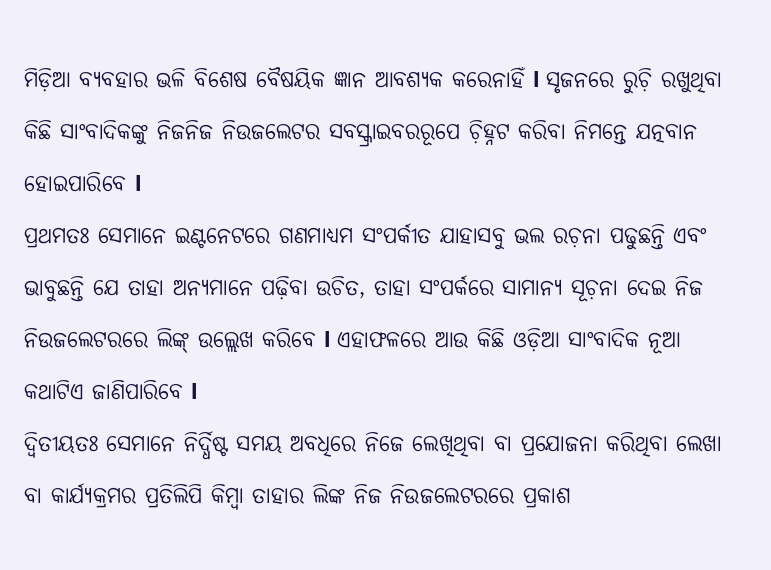ମିଡ଼ିଆ ବ୍ୟବହାର ଭଳି ବିଶେଷ ବୈଷୟିକ ଜ୍ଞାନ ଆବଶ୍ୟକ କରେନାହିଁ l ସୃଜନରେ ରୁଚ଼ି ରଖୁଥିବା କିଛି ସାଂବାଦିକଙ୍କୁ ନିଜନିଜ ନିଉଜଲେଟର ସବସ୍କ୍ରାଇବରରୂପେ ଚ଼ିହ୍ନଟ କରିବା ନିମନ୍ତେ ଯତ୍ନବାନ ହୋଇପାରିବେ l
ପ୍ରଥମତଃ ସେମାନେ ଇଣ୍ଟନେଟରେ ଗଣମାଧ୍ୟମ ସଂପର୍କୀତ ଯାହାସବୁ ଭଲ ରଚ଼ନା ପଢୁଛନ୍ତି ଏବଂ ଭାବୁଛନ୍ତି ଯେ ତାହା ଅନ୍ୟମାନେ ପଢ଼ିବା ଉଚିତ, ତାହା ସଂପର୍କରେ ସାମାନ୍ୟ ସୂଚ଼ନା ଦେଇ ନିଜ ନିଉଜଲେଟରରେ ଲିଙ୍କ୍ ଉଲ୍ଲେଖ କରିବେ l ଏହାଫଳରେ ଆଉ କିଛି ଓଡ଼ିଆ ସାଂବାଦିକ ନୂଆ କଥାଟିଏ ଜାଣିପାରିବେ l
ଦ୍ୱିତୀୟତଃ ସେମାନେ ନିର୍ଦ୍ଧିଷ୍ଟ ସମୟ ଅବଧିରେ ନିଜେ ଲେଖିଥିବା ବା ପ୍ରଯୋଜନା କରିଥିବା ଲେଖା ବା କାର୍ଯ୍ୟକ୍ରମର ପ୍ରତିଲିପି କିମ୍ୱା ତାହାର ଲିଙ୍କ ନିଜ ନିଉଜଲେଟରରେ ପ୍ରକାଶ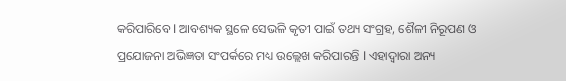କରିପାରିବେ l ଆବଶ୍ୟକ ସ୍ଥଳେ ସେଭଳି କୃତୀ ପାଇଁ ତଥ୍ୟ ସଂଗ୍ରହ, ଶୈଳୀ ନିରୂପଣ ଓ ପ୍ରଯୋଜନା ଅଭିଜ୍ଞତା ସଂପର୍କରେ ମଧ୍ୟ ଉଲ୍ଲେଖ କରିପାରନ୍ତି l ଏହାଦ୍ୱାରା ଅନ୍ୟ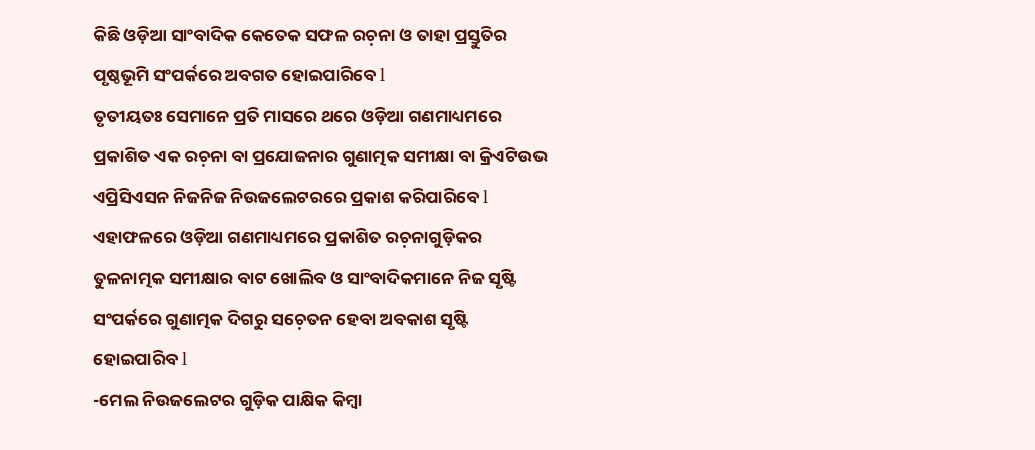କିଛି ଓଡ଼ିଆ ସାଂବାଦିକ କେତେକ ସଫଳ ରଚ଼ନା ଓ ତାହା ପ୍ରସ୍ତୁତିର ପୃଷ୍ଠଭୂମି ସଂପର୍କରେ ଅବଗତ ହୋଇପାରିବେ l
ତୃତୀୟତଃ ସେମାନେ ପ୍ରତି ମାସରେ ଥରେ ଓଡ଼ିଆ ଗଣମାଧ୍ୟମରେ ପ୍ରକାଶିତ ଏକ ରଚ଼ନା ବା ପ୍ରଯୋଜନାର ଗୁଣାତ୍ମକ ସମୀକ୍ଷା ବା କ୍ରିଏଟିଉଭ ଏପ୍ରିସିଏସନ ନିଜନିଜ ନିଉଜଲେଟରରେ ପ୍ରକାଶ କରିପାରିବେ l ଏହାଫଳରେ ଓଡ଼ିଆ ଗଣମାଧ୍ୟମରେ ପ୍ରକାଶିତ ରଚ଼ନାଗୁଡ଼ିକର ତୁଳନାତ୍ମକ ସମୀକ୍ଷାର ବାଟ ଖୋଲିବ ଓ ସାଂବାଦିକମାନେ ନିଜ ସୃଷ୍ଟି ସଂପର୍କରେ ଗୁଣାତ୍ମକ ଦିଗରୁ ସଚ଼େତନ ହେବା ଅବକାଶ ସୃଷ୍ଟି ହୋଇପାରିବ l
-ମେଲ ନିଉଜଲେଟର ଗୁଡ଼ିକ ପାକ୍ଷିକ କିମ୍ୱା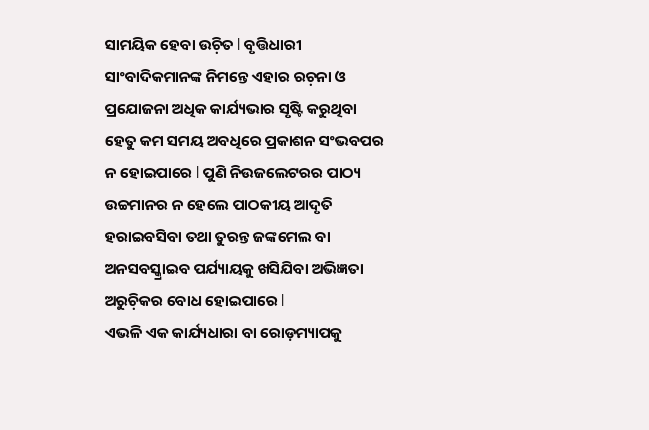ସାମୟିକ ହେବା ଉଚ଼ିତ l ବୃତ୍ତିଧାରୀ ସାଂବାଦିକମାନଙ୍କ ନିମନ୍ତେ ଏହାର ରଚ଼ନା ଓ ପ୍ରଯୋଜନା ଅଧିକ କାର୍ଯ୍ୟଭାର ସୃଷ୍ଟି କରୁଥିବା ହେତୁ କମ ସମୟ ଅବଧିରେ ପ୍ରକାଶନ ସଂଭବପର ନ ହୋଇପାରେ l ପୁଣି ନିଉଜଲେଟରର ପାଠ୍ୟ ଉଚ୍ଚମାନର ନ ହେଲେ ପାଠକୀୟ ଆଦୃତି ହରାଇବସିବା ତଥା ତୁରନ୍ତ ଜଙ୍କମେଲ ବା ଅନସବସ୍କ୍ରାଇବ ପର୍ଯ୍ୟାୟକୁ ଖସିଯିବା ଅଭିଜ୍ଞତା ଅରୁଚ଼ିକର ବୋଧ ହୋଇପାରେ l
ଏଭଳି ଏକ କାର୍ଯ୍ୟଧାରା ବା ରୋଡ଼ମ୍ୟାପକୁ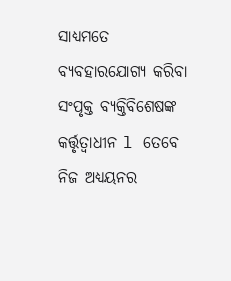ସାଧ୍ୟମତେ ବ୍ୟବହାରଯୋଗ୍ୟ କରିବା ସଂପୃକ୍ତ ବ୍ୟକ୍ତିବିଶେଷଙ୍କ କର୍ତ୍ତୃତ୍ୱାଧୀନ l ତେବେ ନିଜ ଅଧ୍ୟୟନର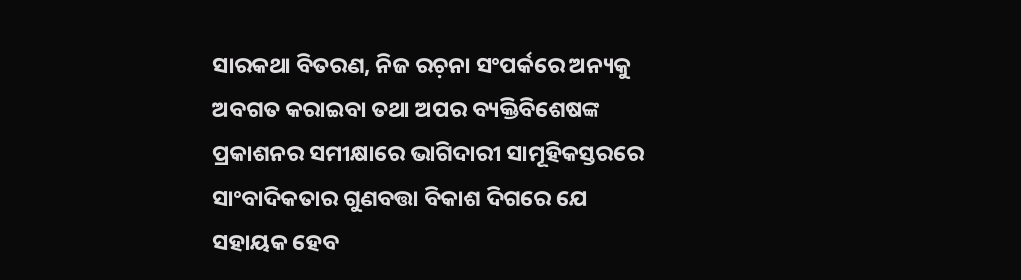ସାରକଥା ବିତରଣ, ନିଜ ରଚ଼ନା ସଂପର୍କରେ ଅନ୍ୟକୁ ଅବଗତ କରାଇବା ତଥା ଅପର ବ୍ୟକ୍ତିବିଶେଷଙ୍କ ପ୍ରକାଶନର ସମୀକ୍ଷାରେ ଭାଗିଦାରୀ ସାମୂହିକସ୍ତରରେ ସାଂବାଦିକତାର ଗୁଣବତ୍ତା ବିକାଶ ଦିଗରେ ଯେ ସହାୟକ ହେବ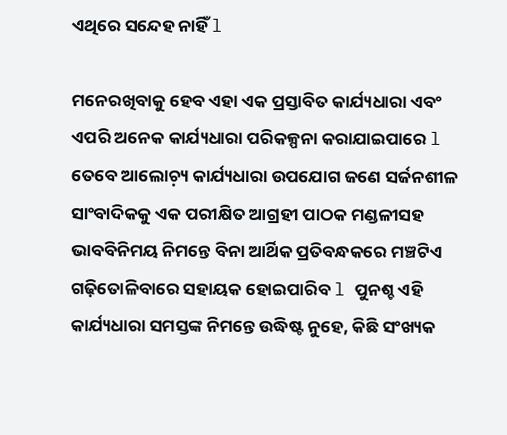ଏଥିରେ ସନ୍ଦେହ ନାହିଁ l

ମନେରଖିବାକୁ ହେବ ଏହା ଏକ ପ୍ରସ୍ତାବିତ କାର୍ଯ୍ୟଧାରା ଏବଂ ଏପରି ଅନେକ କାର୍ଯ୍ୟଧାରା ପରିକଳ୍ପନା କରାଯାଇପାରେ l ତେବେ ଆଲୋଚ଼୍ୟ କାର୍ଯ୍ୟଧାରା ଉପଯୋଗ ଜଣେ ସର୍ଜନଶୀଳ ସାଂବାଦିକକୁ ଏକ ପରୀକ୍ଷିତ ଆଗ୍ରହୀ ପାଠକ ମଣ୍ଡଳୀସହ ଭାବବିନିମୟ ନିମନ୍ତେ ବିନା ଆର୍ଥିକ ପ୍ରତିବନ୍ଧକରେ ମଞ୍ଚଟିଏ ଗଢ଼ିତୋଳିବାରେ ସହାୟକ ହୋଇପାରିବ l ପୁନଶ୍ଚ ଏହି କାର୍ଯ୍ୟଧାରା ସମସ୍ତଙ୍କ ନିମନ୍ତେ ଉଦ୍ଧିଷ୍ଟ ନୁହେ, କିଛି ସଂଖ୍ୟକ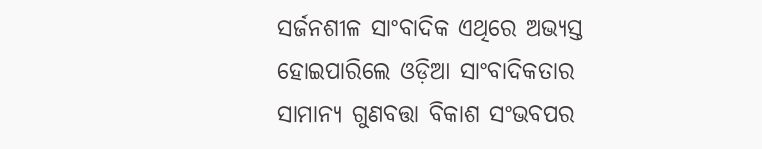ସର୍ଜନଶୀଳ ସାଂବାଦିକ ଏଥିରେ ଅଭ୍ୟସ୍ତ ହୋଇପାରିଲେ ଓଡ଼ିଆ ସାଂବାଦିକତାର ସାମାନ୍ୟ ଗୁଣବତ୍ତା ବିକାଶ ସଂଭବପର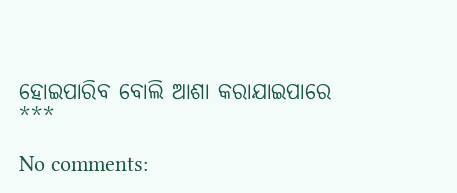ହୋଇପାରିବ ବୋଲି ଆଶା କରାଯାଇପାରେ
***

No comments: